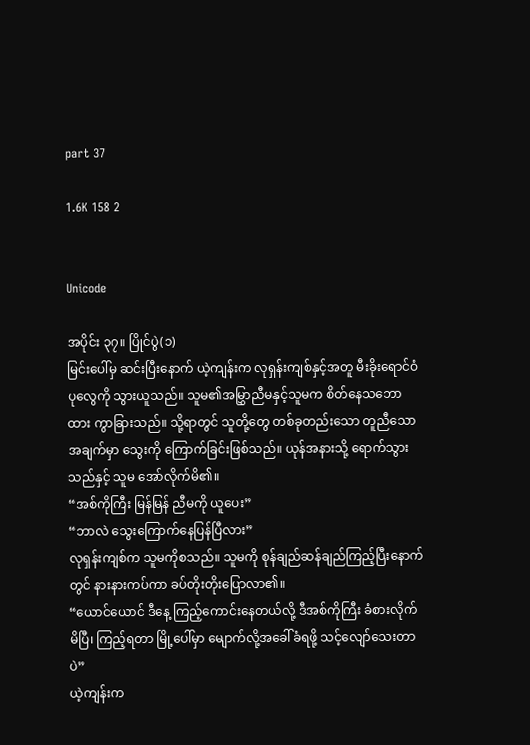part 37

1.6K 158 2


Unicode

အပိုင်း ၃၇။ ပြိုင်ပွဲ(၁)
မြင်းပေါ်မှ ဆင်းပြီးနောက် ယဲ့ကျန်းက လုရှန်းကျစ်နှင့်အတူ မီးခိုးရောင်ဝံပုလွေကို သွားယူသည်။ သူမ၏အမြွှာညီမနှင့်သူမက စိတ်နေသဘောထား ကွာခြားသည်။ သို့ရာတွင် သူတို့တွေ တစ်ခုတည်းသော တူညီသောအချက်မှာ သွေးကို ကြောက်ခြင်းဖြစ်သည်။ ယုန်အနားသို့ ရောက်သွားသည်နှင့် သူမ အော်လိုက်မိ၏။
“အစ်ကိုကြီး မြန်မြန် ညီမကို ယူပေး”
“ဘာလဲ သွေးကြောက်နေပြန်ပြီလား”
လုရှန်းကျစ်က သူမကိုစသည်။ သူမကို စုန်ချည်ဆန်ချည်ကြည့်ပြီးနောက်တွင် နားနားကပ်ကာ ခပ်တိုးတိုးပြောလာ၏။
“ယောင်ယောင် ဒီနေ့ ကြည့်ကောင်းနေတယ်လို့ ဒီအစ်ကိုကြီး ခံစားလိုက်မိပြီ၊ ကြည့်ရတာ မြို့ပေါ်မှာ မျောက်လို့အခေါ်ခံရဖို့ သင့်လျော်သေးတာပဲ”
ယဲ့ကျန်းက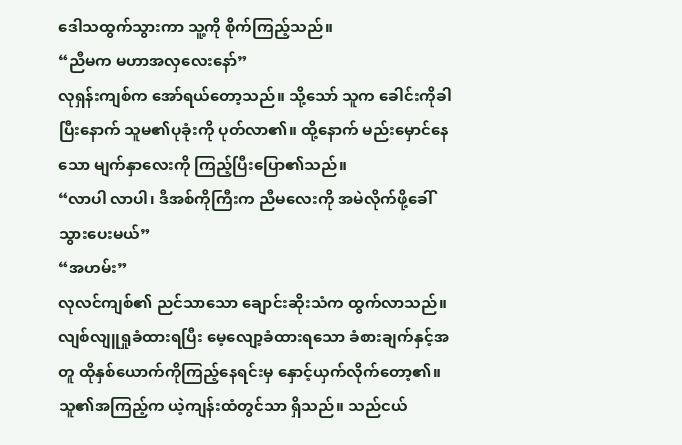ဒေါသထွက်သွားကာ သူ့ကို စိုက်ကြည့်သည်။
“ညီမက မဟာအလှလေးနော်”
လုရှန်းကျစ်က အော်ရယ်တော့သည်။ သို့သော် သူက ခေါင်းကိုခါပြီးနောက် သူမ၏ပုခုံးကို ပုတ်လာ၏။ ထို့နောက် မည်းမှောင်နေသော မျက်နှာလေးကို ကြည့်ပြီးပြော၏သည်။
“လာပါ လာပါ၊ ဒီအစ်ကိုကြီးက ညီမလေးကို အမဲလိုက်ဖို့ခေါ်သွားပေးမယ်”
“အဟမ်း”
လုလင်ကျစ်၏ ညင်သာသော ချောင်းဆိုးသံက ထွက်လာသည်။ လျစ်လျူရှုခံထားရပြီး မေ့လျော့ခံထားရသော ခံစားချက်နှင့်အတူ ထိုနှစ်ယောက်ကိုကြည့်နေရင်းမှ နှောင့်ယှက်လိုက်တော့၏။ သူ၏အကြည့်က ယဲ့ကျန်းထံတွင်သာ ရှိသည်။ သည်ငယ်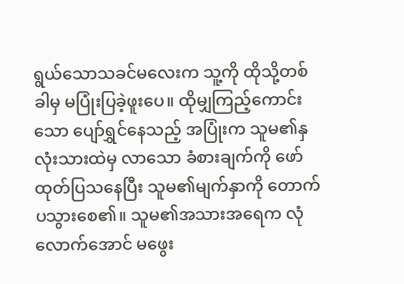ရွယ်သောသခင်မလေးက သူ့ကို ထိုသို့တစ်ခါမှ မပြုံးပြခဲ့ဖူးပေ။ ထိုမျှကြည့်ကောင်းသော ပျော်ရွှင်နေသည့် အပြုံးက သူမ၏နှလုံးသားထဲမှ လာသော ခံစားချက်ကို ဖော်ထုတ်ပြသနေပြီး သူမ၏မျက်နှာကို တောက်ပသွားစေ၏။ သူမ၏အသားအရေက လုံလောက်အောင် မဖွေး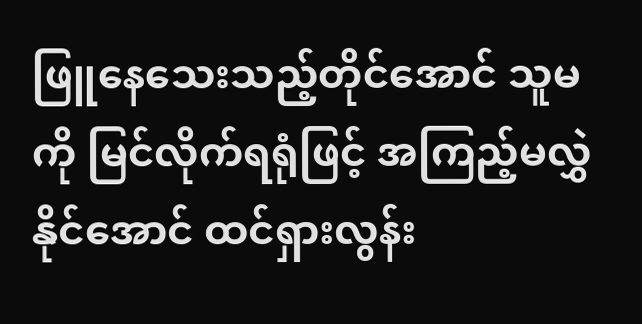ဖြူနေသေးသည့်တိုင်အောင် သူမကို မြင်လိုက်ရရုံဖြင့် အကြည့်မလွှဲနိုင်အောင် ထင်ရှားလွန်း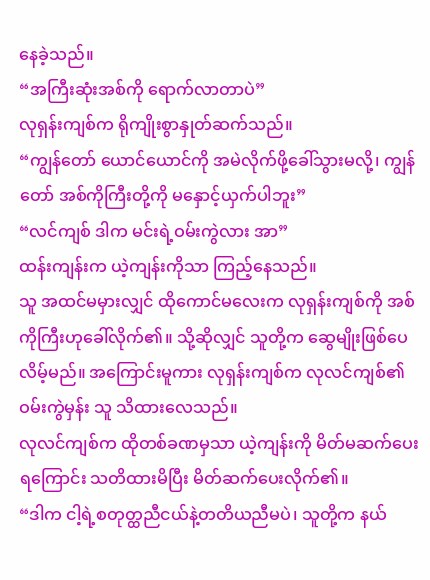နေခဲ့သည်။
“အကြီးဆုံးအစ်ကို ရောက်လာတာပဲ”
လုရှန်းကျစ်က ရိုကျိုးစွာနှုတ်ဆက်သည်။
“ကျွန်တော် ယောင်ယောင်ကို အမဲလိုက်ဖို့ခေါ်သွားမလို့၊ ကျွန်တော် အစ်ကိုကြီးတို့ကို မနှောင့်ယှက်ပါဘူး”
“လင်ကျစ် ဒါက မင်းရဲ့ဝမ်းကွဲလား အာ”
ထန်းကျန်းက ယဲ့ကျန်းကိုသာ ကြည့်နေသည်။
သူ အထင်မမှားလျှင် ထိုကောင်မလေးက လုရှန်းကျစ်ကို အစ်ကိုကြီးဟုခေါ်လိုက်၏။ သို့ဆိုလျှင် သူတို့က ဆွေမျိုးဖြစ်ပေလိမ့်မည်။ အကြောင်းမူကား လုရှန်းကျစ်က လုလင်ကျစ်၏ဝမ်းကွဲမှန်း သူ သိထားလေသည်။
လုလင်ကျစ်က ထိုတစ်ခဏမှသာ ယဲ့ကျန်းကို မိတ်မဆက်ပေးရကြောင်း သတိထားမိပြီး မိတ်ဆက်ပေးလိုက်၏။
“ဒါက ငါ့ရဲ့စတုတ္ထညီငယ်နဲ့တတိယညီမပဲ၊ သူတို့က နယ်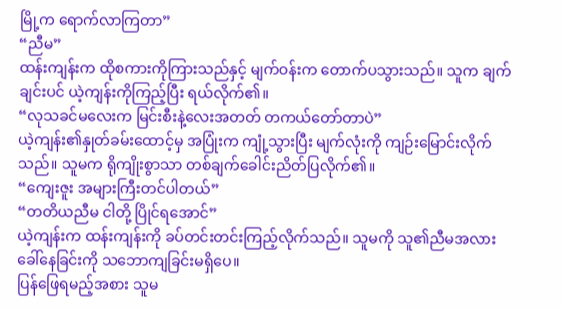မြို့က ရောက်လာကြတာ”
“ညီမ”
ထန်းကျန်းက ထိုစကားကိုကြားသည်နှင့် မျက်ဝန်းက တောက်ပသွားသည်။ သူက ချက်ချင်းပင် ယဲ့ကျန်းကိုကြည့်ပြီး ရယ်လိုက်၏။
“လုသခင်မလေးက မြင်းစီးနဲ့လေးအတတ် တကယ်တော်တာပဲ”
ယဲ့ကျန်း၏နှုတ်ခမ်းထောင့်မှ အပြုံးက ကျုံ့သွားပြီး မျက်လုံးကို ကျဉ်းမြောင်းလိုက်သည်။ သူမက ရိုကျိုးစွာသာ တစ်ချက်ခေါင်းညိတ်ပြလိုက်၏။
“ကျေးဇူး အများကြီးတင်ပါတယ်”
“တတိယညီမ ငါတို့ ပြိုင်ရအောင်”
ယဲ့ကျန်းက ထန်းကျန်းကို ခပ်တင်းတင်းကြည့်လိုက်သည်။ သူမကို သူ၏ညီမအလား ခေါ်နေခြင်းကို သဘောကျခြင်းမရှိပေ။
ပြန်ဖြေရမည့်အစား သူမ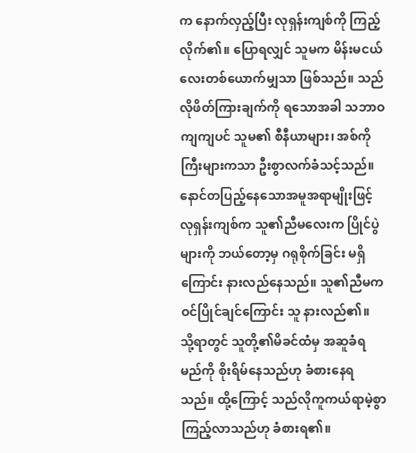က နောက်လှည့်ပြီး လုရှန်းကျစ်ကို ကြည့်လိုက်၏။ ပြောရလျှင် သူမက မိန်းမငယ်လေးတစ်ယောက်မျှသာ ဖြစ်သည်။ သည်လိုဖိတ်ကြားချက်ကို ရသောအခါ သဘာဝကျကျပင် သူမ၏ စီနီယာများ၊ အစ်ကိုကြီးများကသာ ဦးစွာလက်ခံသင့်သည်။
နောင်တပြည့်နေသောအမူအရာမျိုးဖြင့် လုရှန်းကျစ်က သူ၏ညီမလေးက ပြိုင်ပွဲများကို ဘယ်တော့မှ ဂရုစိုက်ခြင်း မရှိကြောင်း နားလည်နေသည်။ သူ၏ညီမက ဝင်ပြိုင်ချင်ကြောင်း သူ နားလည်၏။ သို့ရာတွင် သူတို့၏မိခင်ထံမှ အဆူခံရမည်ကို စိုးရိမ်နေသည်ဟု ခံစားနေရသည်။ ထို့ကြောင့် သည်လိုကူကယ်ရာမဲ့စွာကြည့်လာသည်ဟု ခံစားရ၏။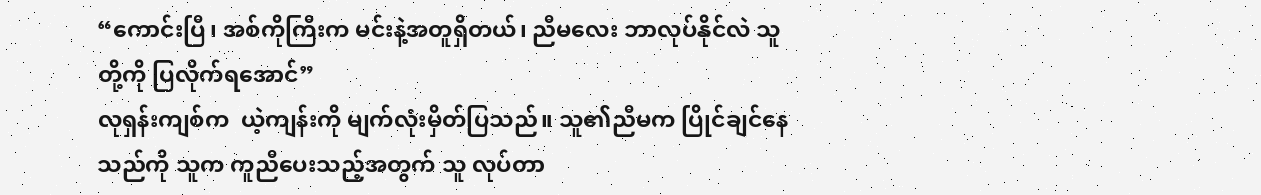“ကောင်းပြီ၊ အစ်ကိုကြီးက မင်းနဲ့အတူရှိတယ်၊ ညီမလေး ဘာလုပ်နိုင်လဲ သူတို့ကို ပြလိုက်ရအောင်”
လုရှန်းကျစ်က  ယဲ့ကျန်းကို မျက်လုံးမှိတ်ပြသည်။ သူ၏ညီမက ပြိုင်ချင်နေသည်ကို သူက ကူညီပေးသည့်အတွက် သူ လုပ်တာ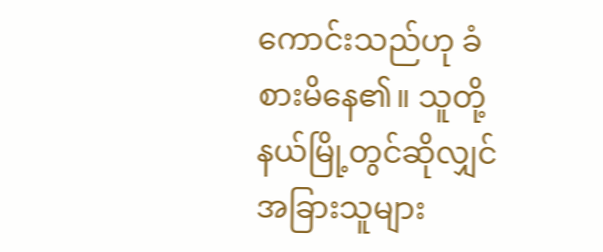ကောင်းသည်ဟု ခံစားမိနေ၏။ သူတို့နယ်မြို့တွင်ဆိုလျှင် အခြားသူများ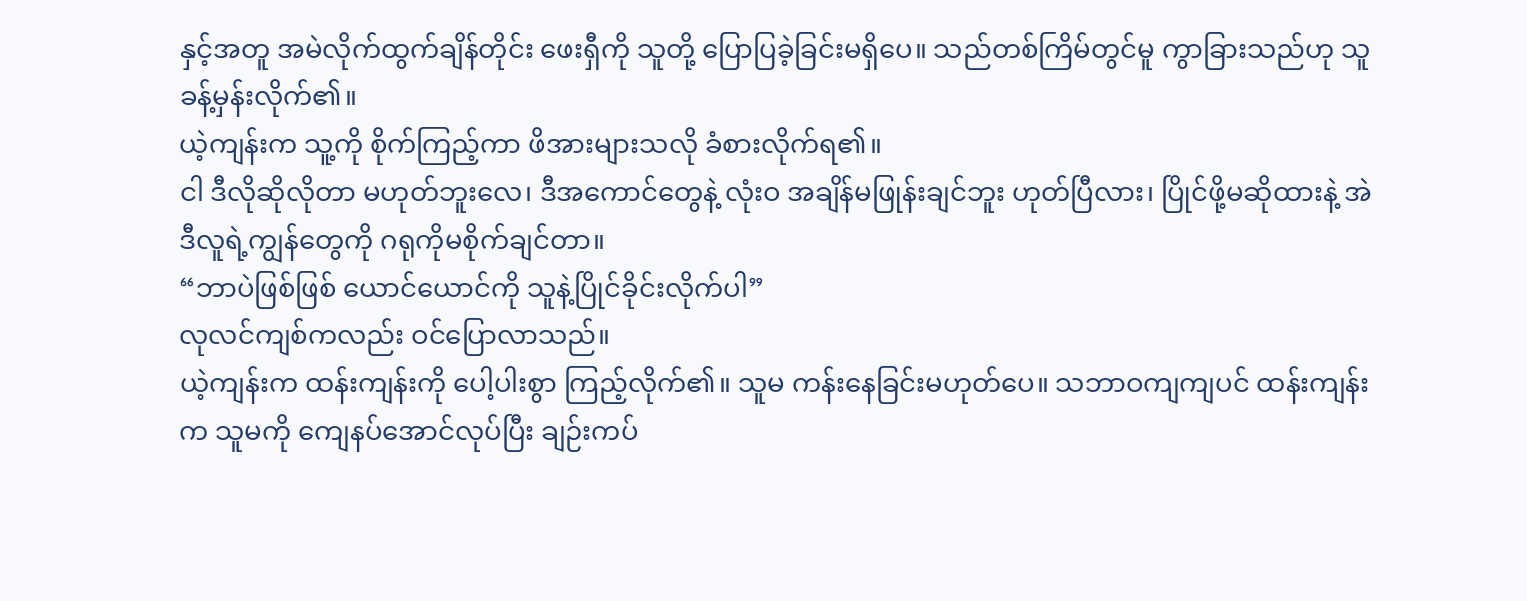နှင့်အတူ အမဲလိုက်ထွက်ချိန်တိုင်း ဖေးရှီကို သူတို့ ပြောပြခဲ့ခြင်းမရှိပေ။ သည်တစ်ကြိမ်တွင်မူ ကွာခြားသည်ဟု သူ ခန့်မှန်းလိုက်၏။
ယဲ့ကျန်းက သူ့ကို စိုက်ကြည့်ကာ ဖိအားများသလို ခံစားလိုက်ရ၏။
ငါ ဒီလိုဆိုလိုတာ မဟုတ်ဘူးလေ၊ ဒီအကောင်တွေနဲ့ လုံးဝ အချိန်မဖြုန်းချင်ဘူး ဟုတ်ပြီလား၊ ပြိုင်ဖို့မဆိုထားနဲ့ အဲဒီလူရဲ့ကျွန်တွေကို ဂရုကိုမစိုက်ချင်တာ။
“ဘာပဲဖြစ်ဖြစ် ယောင်ယောင်ကို သူနဲ့ပြိုင်ခိုင်းလိုက်ပါ”
လုလင်ကျစ်ကလည်း ဝင်ပြောလာသည်။
ယဲ့ကျန်းက ထန်းကျန်းကို ပေါ့ပါးစွာ ကြည့်လိုက်၏။ သူမ ကန်းနေခြင်းမဟုတ်ပေ။ သဘာဝကျကျပင် ထန်းကျန်းက သူမကို ကျေနပ်အောင်လုပ်ပြီး ချဉ်းကပ်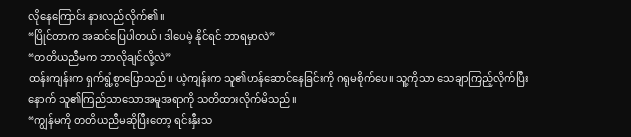လိုနေကြောင်း နားလည်လိုက်၏။
“ပြိုင်တာက အဆင်ပြေပါတယ်၊ ဒါပေမဲ့ နိုင်ရင် ဘာရမှာလဲ”
“တတိယညီမက ဘာလိုချင်လို့လဲ”
ထန်းကျန်းက ရှက်ရွံ့စွာပြောသည်။ ယဲ့ကျန်းက သူ၏ဟန်ဆောင်နေခြင်းကို ဂရုမစိုက်ပေ။ သူ့ကိုသာ သေချာကြည့်လိုက်ပြီးနောက် သူ၏ကြည်သာသောအမူအရာကို သတိထားလိုက်မိသည်။
“ကျွန်မကို တတိယညီမဆိုပြီးတော့ ရင်းနှီးသ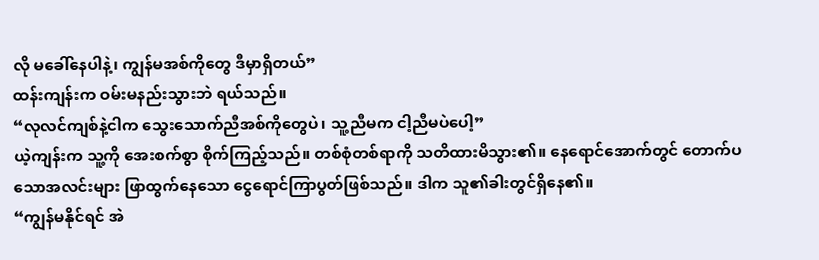လို မခေါ်နေပါနဲ့၊ ကျွန်မအစ်ကိုတွေ ဒီမှာရှိတယ်”
ထန်းကျန်းက ဝမ်းမနည်းသွားဘဲ ရယ်သည်။
“လုလင်ကျစ်နဲ့ငါက သွေးသောက်ညီအစ်ကိုတွေပဲ၊ သူ့ညီမက ငါ့ညီမပဲပေါ့”
ယဲ့ကျန်းက သူ့ကို အေးစက်စွာ စိုက်ကြည့်သည်။ တစ်စုံတစ်ရာကို သတိထားမိသွား၏။ နေရောင်အောက်တွင် တောက်ပသောအလင်းများ ဖြာထွက်နေသော ငွေရောင်ကြာပွတ်ဖြစ်သည်။ ဒါက သူ၏ခါးတွင်ရှိနေ၏။
“ကျွန်မနိုင်ရင် အဲ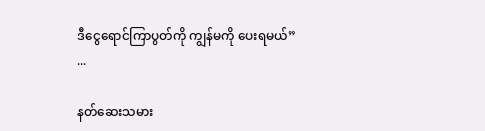ဒီငွေရောင်ကြာပွတ်ကို ကျွန်မကို ပေးရမယ်”
...

နတ်ဆေးသမား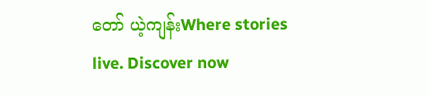တော် ယဲ့ကျန်းWhere stories live. Discover now